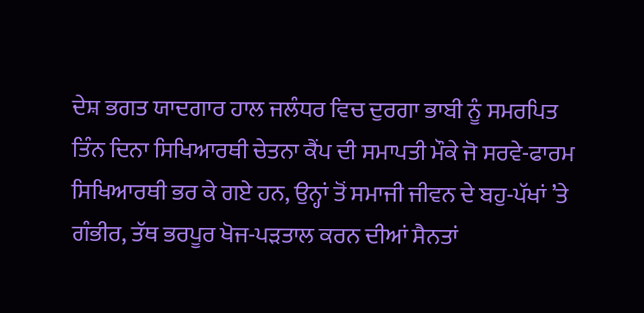ਦੇਸ਼ ਭਗਤ ਯਾਦਗਾਰ ਹਾਲ ਜਲੰਧਰ ਵਿਚ ਦੁਰਗਾ ਭਾਬੀ ਨੂੰ ਸਮਰਪਿਤ ਤਿੰਨ ਦਿਨਾ ਸਿਖਿਆਰਥੀ ਚੇਤਨਾ ਕੈਂਪ ਦੀ ਸਮਾਪਤੀ ਮੌਕੇ ਜੋ ਸਰਵੇ-ਫਾਰਮ ਸਿਖਿਆਰਥੀ ਭਰ ਕੇ ਗਏ ਹਨ, ਉਨ੍ਹਾਂ ਤੋਂ ਸਮਾਜੀ ਜੀਵਨ ਦੇ ਬਹੁ-ਪੱਖਾਂ ’ਤੇ ਗੰਭੀਰ, ਤੱਥ ਭਰਪੂਰ ਖੋਜ-ਪੜਤਾਲ ਕਰਨ ਦੀਆਂ ਸੈਨਤਾਂ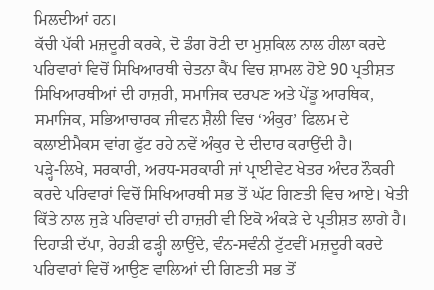ਮਿਲਦੀਆਂ ਹਨ।
ਕੱਚੀ ਪੱਕੀ ਮਜ਼ਦੂਰੀ ਕਰਕੇ, ਦੋ ਡੰਗ ਰੋਟੀ ਦਾ ਮੁਸ਼ਕਿਲ ਨਾਲ ਹੀਲਾ ਕਰਦੇ ਪਰਿਵਾਰਾਂ ਵਿਚੋਂ ਸਿਖਿਆਰਥੀ ਚੇਤਨਾ ਕੈਂਪ ਵਿਚ ਸ਼ਾਮਲ ਹੋਏ 90 ਪ੍ਰਤੀਸ਼ਤ ਸਿਖਿਆਰਥੀਆਂ ਦੀ ਹਾਜ਼ਰੀ, ਸਮਾਜਿਕ ਦਰਪਣ ਅਤੇ ਪੇਂਡੂ ਆਰਥਿਕ, ਸਮਾਜਿਕ, ਸਭਿਆਚਾਰਕ ਜੀਵਨ ਸ਼ੈਲੀ ਵਿਚ ‘ਅੰਕੁਰ’ ਫਿਲਮ ਦੇ ਕਲਾਈਮੈਕਸ ਵਾਂਗ ਫੁੱਟ ਰਹੇ ਨਵੇਂ ਅੰਕੁਰ ਦੇ ਦੀਦਾਰ ਕਰਾਉਂਦੀ ਹੈ।
ਪੜ੍ਹੇ-ਲਿਖੇ, ਸਰਕਾਰੀ, ਅਰਧ-ਸਰਕਾਰੀ ਜਾਂ ਪ੍ਰਾਈਵੇਟ ਖੇਤਰ ਅੰਦਰ ਨੌਕਰੀ ਕਰਦੇ ਪਰਿਵਾਰਾਂ ਵਿਚੋਂ ਸਿਖਿਆਰਥੀ ਸਭ ਤੋਂ ਘੱਟ ਗਿਣਤੀ ਵਿਚ ਆਏ। ਖੇਤੀ ਕਿੱਤੇ ਨਾਲ ਜੁੜੇ ਪਰਿਵਾਰਾਂ ਦੀ ਹਾਜ਼ਰੀ ਵੀ ਇਕੋ ਅੰਕੜੇ ਦੇ ਪ੍ਰਤੀਸ਼ਤ ਲਾਗੇ ਹੈ। ਦਿਹਾੜੀ ਦੱਪਾ, ਰੇਹੜੀ ਫੜ੍ਹੀ ਲਾਉਂਦੇ, ਵੰਨ-ਸਵੰਨੀ ਟੁੱਟਵੀਂ ਮਜ਼ਦੂਰੀ ਕਰਦੇ ਪਰਿਵਾਰਾਂ ਵਿਚੋਂ ਆਉਣ ਵਾਲਿਆਂ ਦੀ ਗਿਣਤੀ ਸਭ ਤੋਂ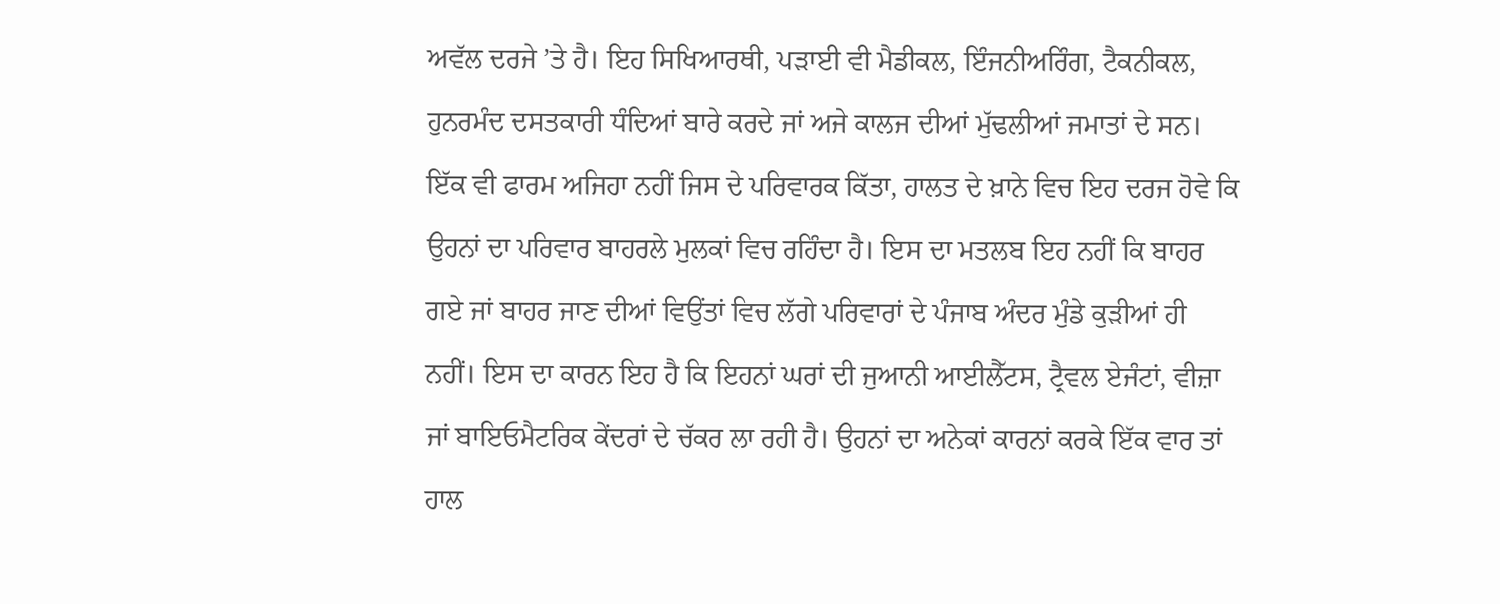ਅਵੱਲ ਦਰਜੇ ’ਤੇ ਹੈ। ਇਹ ਸਿਖਿਆਰਥੀ, ਪੜਾਈ ਵੀ ਮੈਡੀਕਲ, ਇੰਜਨੀਅਰਿੰਗ, ਟੈਕਨੀਕਲ, ਹੁਨਰਮੰਦ ਦਸਤਕਾਰੀ ਧੰਦਿਆਂ ਬਾਰੇ ਕਰਦੇ ਜਾਂ ਅਜੇ ਕਾਲਜ ਦੀਆਂ ਮੁੱਢਲੀਆਂ ਜਮਾਤਾਂ ਦੇ ਸਨ।
ਇੱਕ ਵੀ ਫਾਰਮ ਅਜਿਹਾ ਨਹੀਂ ਜਿਸ ਦੇ ਪਰਿਵਾਰਕ ਕਿੱਤਾ, ਹਾਲਤ ਦੇ ਖ਼ਾਨੇ ਵਿਚ ਇਹ ਦਰਜ ਹੋਵੇ ਕਿ ਉਹਨਾਂ ਦਾ ਪਰਿਵਾਰ ਬਾਹਰਲੇ ਮੁਲਕਾਂ ਵਿਚ ਰਹਿੰਦਾ ਹੈ। ਇਸ ਦਾ ਮਤਲਬ ਇਹ ਨਹੀਂ ਕਿ ਬਾਹਰ ਗਏ ਜਾਂ ਬਾਹਰ ਜਾਣ ਦੀਆਂ ਵਿਉਂਤਾਂ ਵਿਚ ਲੱਗੇ ਪਰਿਵਾਰਾਂ ਦੇ ਪੰਜਾਬ ਅੰਦਰ ਮੁੰਡੇ ਕੁੜੀਆਂ ਹੀ ਨਹੀਂ। ਇਸ ਦਾ ਕਾਰਨ ਇਹ ਹੈ ਕਿ ਇਹਨਾਂ ਘਰਾਂ ਦੀ ਜੁਆਨੀ ਆਈਲੈੱਟਸ, ਟ੍ਰੈਵਲ ਏਜੰਟਾਂ, ਵੀਜ਼ਾ ਜਾਂ ਬਾਇਓਮੈਟਰਿਕ ਕੇਂਦਰਾਂ ਦੇ ਚੱਕਰ ਲਾ ਰਹੀ ਹੈ। ਉਹਨਾਂ ਦਾ ਅਨੇਕਾਂ ਕਾਰਨਾਂ ਕਰਕੇ ਇੱਕ ਵਾਰ ਤਾਂ ਹਾਲ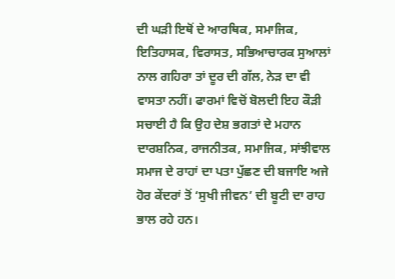ਦੀ ਘੜੀ ਇਥੋਂ ਦੇ ਆਰਥਿਕ, ਸਮਾਜਿਕ, ਇਤਿਹਾਸਕ, ਵਿਰਾਸਤ, ਸਭਿਆਚਾਰਕ ਸੁਆਲਾਂ ਨਾਲ ਗਹਿਰਾ ਤਾਂ ਦੂਰ ਦੀ ਗੱਲ, ਨੇੜ ਦਾ ਵੀ ਵਾਸਤਾ ਨਹੀਂ। ਫਾਰਮਾਂ ਵਿਚੋਂ ਬੋਲਦੀ ਇਹ ਕੌੜੀ ਸਚਾਈ ਹੈ ਕਿ ਉਹ ਦੇਸ਼ ਭਗਤਾਂ ਦੇ ਮਹਾਨ ਦਾਰਸ਼ਨਿਕ, ਰਾਜਨੀਤਕ, ਸਮਾਜਿਕ, ਸਾਂਝੀਵਾਲ ਸਮਾਜ ਦੇ ਰਾਹਾਂ ਦਾ ਪਤਾ ਪੁੱਛਣ ਦੀ ਬਜਾਇ ਅਜੇ ਹੋਰ ਕੇਂਦਰਾਂ ਤੋਂ ‘ਸੁਖੀ ਜੀਵਨ’ ਦੀ ਬੂਟੀ ਦਾ ਰਾਹ ਭਾਲ ਰਹੇ ਹਨ।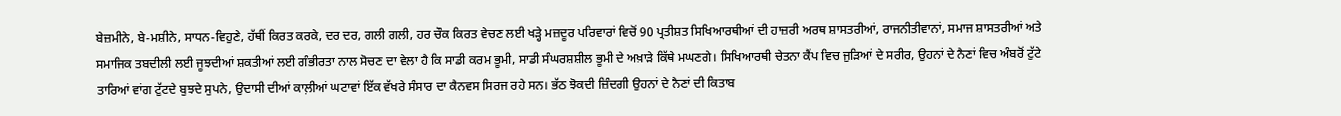ਬੇਜ਼ਮੀਨੇ, ਬੇ-ਮਸ਼ੀਨੇ, ਸਾਧਨ-ਵਿਹੁਣੇ, ਹੱਥੀਂ ਕਿਰਤ ਕਰਕੇ, ਦਰ ਦਰ, ਗਲੀ ਗਲੀ, ਹਰ ਚੌਕ ਕਿਰਤ ਵੇਚਣ ਲਈ ਖੜ੍ਹੇ ਮਜ਼ਦੂਰ ਪਰਿਵਾਰਾਂ ਵਿਚੋਂ 90 ਪ੍ਰਤੀਸ਼ਤ ਸਿਖਿਆਰਥੀਆਂ ਦੀ ਹਾਜ਼ਰੀ ਅਰਥ ਸ਼ਾਸਤਰੀਆਂ, ਰਾਜਨੀਤੀਵਾਨਾਂ, ਸਮਾਜ ਸ਼ਾਸਤਰੀਆਂ ਅਤੇ ਸਮਾਜਿਕ ਤਬਦੀਲੀ ਲਈ ਜੂਝਦੀਆਂ ਸ਼ਕਤੀਆਂ ਲਈ ਗੰਭੀਰਤਾ ਨਾਲ ਸੋਚਣ ਦਾ ਵੇਲਾ ਹੈ ਕਿ ਸਾਡੀ ਕਰਮ ਭੂਮੀ, ਸਾਡੀ ਸੰਘਰਸ਼ਸ਼ੀਲ ਭੂਮੀ ਦੇ ਅਖ਼ਾੜੇ ਕਿੱਥੇ ਮਘਣਗੇ। ਸਿਖਿਆਰਥੀ ਚੇਤਨਾ ਕੈਂਪ ਵਿਚ ਜੁੜਿਆਂ ਦੇ ਸਰੀਰ, ਉਹਨਾਂ ਦੇ ਨੈਣਾਂ ਵਿਚ ਅੰਬਰੋਂ ਟੁੱਟੇ ਤਾਰਿਆਂ ਵਾਂਗ ਟੁੱਟਦੇ ਬੁਝਦੇ ਸੁਪਨੇ, ਉਦਾਸੀ ਦੀਆਂ ਕਾਲ਼ੀਆਂ ਘਟਾਵਾਂ ਇੱਕ ਵੱਖਰੇ ਸੰਸਾਰ ਦਾ ਕੈਨਵਸ ਸਿਰਜ ਰਹੇ ਸਨ। ਭੱਠ ਝੋਕਦੀ ਜ਼ਿੰਦਗੀ ਉਹਨਾਂ ਦੇ ਨੈਣਾਂ ਦੀ ਕਿਤਾਬ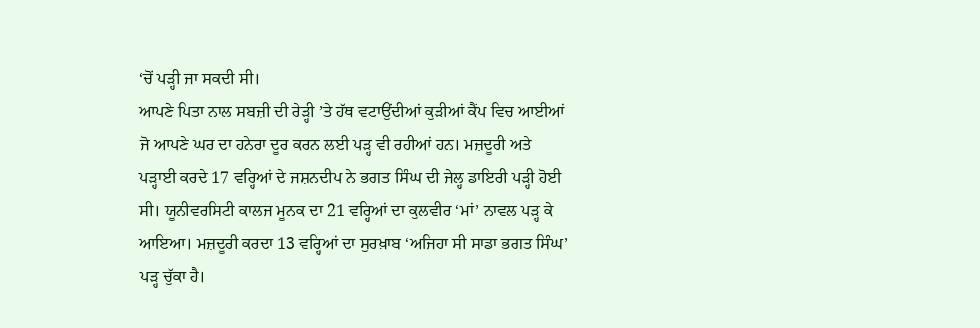‘ਚੋਂ ਪੜ੍ਹੀ ਜਾ ਸਕਦੀ ਸੀ।
ਆਪਣੇ ਪਿਤਾ ਨਾਲ ਸਬਜ਼ੀ ਦੀ ਰੇੜ੍ਹੀ ’ਤੇ ਹੱਥ ਵਟਾਉਂਦੀਆਂ ਕੁੜੀਆਂ ਕੈਂਪ ਵਿਚ ਆਈਆਂ ਜੋ ਆਪਣੇ ਘਰ ਦਾ ਹਨੇਰਾ ਦੂਰ ਕਰਨ ਲਈ ਪੜ੍ਹ ਵੀ ਰਹੀਆਂ ਹਨ। ਮਜ਼ਦੂਰੀ ਅਤੇ ਪੜ੍ਹਾਈ ਕਰਦੇ 17 ਵਰ੍ਹਿਆਂ ਦੇ ਜਸ਼ਨਦੀਪ ਨੇ ਭਗਤ ਸਿੰਘ ਦੀ ਜੇਲ੍ਹ ਡਾਇਰੀ ਪੜ੍ਹੀ ਹੋਈ ਸੀ। ਯੂਨੀਵਰਸਿਟੀ ਕਾਲਜ ਮੂਨਕ ਦਾ 21 ਵਰ੍ਹਿਆਂ ਦਾ ਕੁਲਵੀਰ ‘ਮਾਂ’ ਨਾਵਲ ਪੜ੍ਹ ਕੇ ਆਇਆ। ਮਜ਼ਦੂਰੀ ਕਰਦਾ 13 ਵਰ੍ਹਿਆਂ ਦਾ ਸੁਰਖ਼ਾਬ ‘ਅਜਿਹਾ ਸੀ ਸਾਡਾ ਭਗਤ ਸਿੰਘ’ ਪੜ੍ਹ ਚੁੱਕਾ ਹੈ।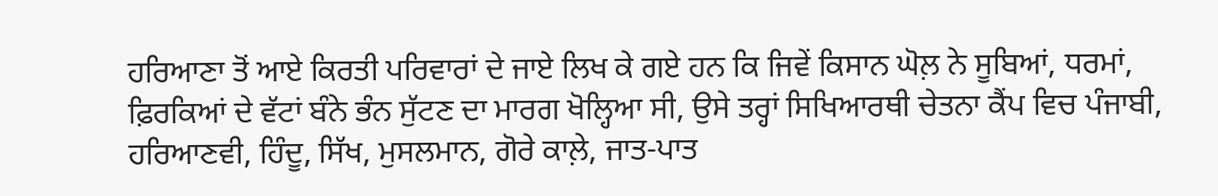ਹਰਿਆਣਾ ਤੋਂ ਆਏ ਕਿਰਤੀ ਪਰਿਵਾਰਾਂ ਦੇ ਜਾਏ ਲਿਖ ਕੇ ਗਏ ਹਨ ਕਿ ਜਿਵੇਂ ਕਿਸਾਨ ਘੋਲ਼ ਨੇ ਸੂਬਿਆਂ, ਧਰਮਾਂ, ਫ਼ਿਰਕਿਆਂ ਦੇ ਵੱਟਾਂ ਬੰਨੇ ਭੰਨ ਸੁੱਟਣ ਦਾ ਮਾਰਗ ਖੋਲ੍ਹਿਆ ਸੀ, ਉਸੇ ਤਰ੍ਹਾਂ ਸਿਖਿਆਰਥੀ ਚੇਤਨਾ ਕੈਂਪ ਵਿਚ ਪੰਜਾਬੀ, ਹਰਿਆਣਵੀ, ਹਿੰਦੂ, ਸਿੱਖ, ਮੁਸਲਮਾਨ, ਗੋਰੇ ਕਾਲ਼ੇ, ਜਾਤ-ਪਾਤ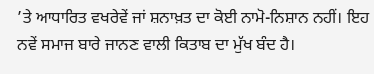’ਤੇ ਆਧਾਰਿਤ ਵਖਰੇਵੇਂ ਜਾਂ ਸ਼ਨਾਖ਼ਤ ਦਾ ਕੋਈ ਨਾਮੋ-ਨਿਸ਼ਾਨ ਨਹੀਂ। ਇਹ ਨਵੇਂ ਸਮਾਜ ਬਾਰੇ ਜਾਨਣ ਵਾਲੀ ਕਿਤਾਬ ਦਾ ਮੁੱਖ ਬੰਦ ਹੈ।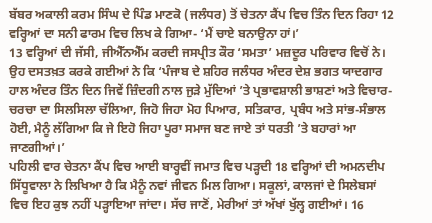ਬੱਬਰ ਅਕਾਲੀ ਕਰਮ ਸਿੰਘ ਦੇ ਪਿੰਡ ਮਾਣਕੋ (ਜਲੰਧਰ) ਤੋਂ ਚੇਤਨਾ ਕੈਂਪ ਵਿਚ ਤਿੰਨ ਦਿਨ ਰਿਹਾ 12 ਵਰ੍ਹਿਆਂ ਦਾ ਸਨੀ ਫਾਰਮ ਵਿਚ ਲਿਖ ਕੇ ਗਿਆ- ‘ਮੈਂ ਚਾਏ ਬਨਾਉਨਾ ਹਾਂ।’
13 ਵਰ੍ਹਿਆਂ ਦੀ ਜੱਸੀ, ਜੀਐੱਨਐੱਮ ਕਰਦੀ ਜਸਪ੍ਰੀਤ ਕੌਰ ‘ਸਮਤਾ’ ਮਜ਼ਦੂਰ ਪਰਿਵਾਰ ਵਿਚੋਂ ਨੇ। ਉਹ ਦਸਤਖ਼ਤ ਕਰਕੇ ਗਈਆਂ ਨੇ ਕਿ ‘ਪੰਜਾਬ ਦੇ ਸ਼ਹਿਰ ਜਲੰਧਰ ਅੰਦਰ ਦੇਸ਼ ਭਗਤ ਯਾਦਗਾਰ ਹਾਲ ਅੰਦਰ ਤਿੰਨ ਦਿਨ ਜਿਵੇਂ ਜ਼ਿੰਦਗੀ ਨਾਲ ਜੁੜੇ ਮੁੱਦਿਆਂ ’ਤੇ ਪ੍ਰਭਾਵਸ਼ਾਲੀ ਭਾਸ਼ਣਾਂ ਅਤੇ ਵਿਚਾਰ-ਚਰਚਾ ਦਾ ਸਿਲਸਿਲਾ ਚੱਲਿਆ, ਜਿਹੋ ਜਿਹਾ ਮੋਹ ਪਿਆਰ, ਸਤਿਕਾਰ, ਪ੍ਰਬੰਧ ਅਤੇ ਸਾਂਭ-ਸੰਭਾਲ ਹੋਈ, ਮੈਨੂੰ ਲੱਗਿਆ ਕਿ ਜੇ ਇਹੋ ਜਿਹਾ ਪੂਰਾ ਸਮਾਜ ਬਣ ਜਾਏ ਤਾਂ ਧਰਤੀ ’ਤੇ ਬਹਾਰਾਂ ਆ ਜਾਣਗੀਆਂ।’
ਪਹਿਲੀ ਵਾਰ ਚੇਤਨਾ ਕੈਂਪ ਵਿਚ ਆਈ ਬਾਰ੍ਹਵੀਂ ਜਮਾਤ ਵਿਚ ਪੜ੍ਹਦੀ 18 ਵਰ੍ਹਿਆਂ ਦੀ ਅਮਨਦੀਪ ਸਿੱਧੂਵਾਲਾ ਨੇ ਲਿਖਿਆ ਹੈ ਕਿ ਮੈਨੂੰ ਨਵਾਂ ਜੀਵਨ ਮਿਲ ਗਿਆ। ਸਕੂਲਾਂ, ਕਾਲਜਾਂ ਦੇ ਸਿਲੇਬਸਾਂ ਵਿਚ ਇਹ ਕੁਝ ਨਹੀਂ ਪੜ੍ਹਾਇਆ ਜਾਂਦਾ। ਸੱਚ ਜਾਣੋਂ, ਮੇਰੀਆਂ ਤਾਂ ਅੱਖਾਂ ਖੁੱਲ੍ਹ ਗਈਆਂ। 16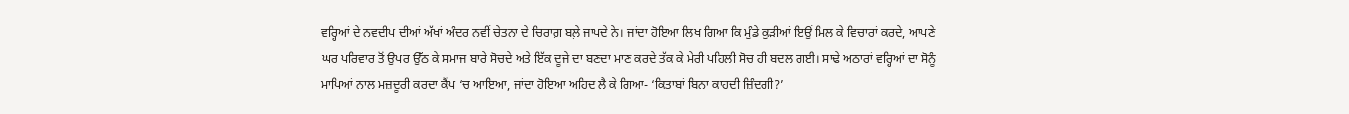ਵਰ੍ਹਿਆਂ ਦੇ ਨਵਦੀਪ ਦੀਆਂ ਅੱਖਾਂ ਅੰਦਰ ਨਵੀਂ ਚੇਤਨਾ ਦੇ ਚਿਰਾਗ਼ ਬਲ਼ੇ ਜਾਪਦੇ ਨੇ। ਜਾਂਦਾ ਹੋਇਆ ਲਿਖ ਗਿਆ ਕਿ ਮੁੰਡੇ ਕੁੜੀਆਂ ਇਉਂ ਮਿਲ ਕੇ ਵਿਚਾਰਾਂ ਕਰਦੇ, ਆਪਣੇ ਘਰ ਪਰਿਵਾਰ ਤੋਂ ਉਪਰ ਉੱਠ ਕੇ ਸਮਾਜ ਬਾਰੇ ਸੋਚਦੇ ਅਤੇ ਇੱਕ ਦੂਜੇ ਦਾ ਬਣਦਾ ਮਾਣ ਕਰਦੇ ਤੱਕ ਕੇ ਮੇਰੀ ਪਹਿਲੀ ਸੋਚ ਹੀ ਬਦਲ ਗਈ। ਸਾਢੇ ਅਠਾਰਾਂ ਵਰ੍ਹਿਆਂ ਦਾ ਸੋਨੂੰ ਮਾਪਿਆਂ ਨਾਲ ਮਜ਼ਦੂਰੀ ਕਰਦਾ ਕੈਂਪ ‘ਚ ਆਇਆ, ਜਾਂਦਾ ਹੋਇਆ ਅਹਿਦ ਲੈ ਕੇ ਗਿਆ- ‘ਕਿਤਾਬਾਂ ਬਿਨਾ ਕਾਹਦੀ ਜ਼ਿੰਦਗੀ?’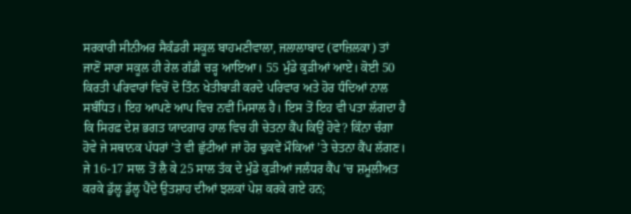ਸਰਕਾਰੀ ਸੀਨੀਅਰ ਸੈਕੰਡਰੀ ਸਕੂਲ ਬਾਹਮਣੀਵਾਲਾ, ਜਲਾਲਾਬਾਦ (ਫਾਜ਼ਿਲਕਾ) ਤਾਂ ਜਾਣੋਂ ਸਾਰਾ ਸਕੂਲ ਹੀ ਰੇਲ ਗੱਡੀ ਚੜ੍ਹ ਆਇਆ। 55 ਮੁੰਡੇ ਕੁੜੀਆਂ ਆਏ। ਕੋਈ 50 ਕਿਰਤੀ ਪਰਿਵਾਰਾਂ ਵਿਚੋਂ ਦੋ ਤਿੰਨ ਖੇਤੀਬਾੜੀ ਕਰਦੇ ਪਰਿਵਾਰ ਅਤੇ ਹੋਰ ਧੰਦਿਆਂ ਨਾਲ ਸਬੰਧਿਤ। ਇਹ ਆਪਣੇ ਆਪ ਵਿਚ ਨਵੀਂ ਮਿਸਾਲ ਹੈ। ਇਸ ਤੋਂ ਇਹ ਵੀ ਪਤਾ ਲੱਗਦਾ ਹੈ ਕਿ ਸਿਰਫ਼ ਦੇਸ਼ ਭਗਤ ਯਾਦਗਾਰ ਹਾਲ ਵਿਚ ਹੀ ਚੇਤਨਾ ਕੈਂਪ ਕਿਉਂ ਹੋਵੇ? ਕਿੰਨਾ ਚੰਗਾ ਹੋਵੇ ਜੇ ਸਥਾਨਕ ਪੱਧਰਾਂ ’ਤੇ ਵੀ ਛੁੱਟੀਆਂ ਜਾਂ ਹੋਰ ਢੁਕਵੇਂ ਮੌਕਿਆਂ ’ਤੇ ਚੇਤਨਾ ਕੈਂਪ ਲੱਗਣ। ਜੇ 16-17 ਸਾਲ ਤੋਂ ਲੈ ਕੇ 25 ਸਾਲ ਤੱਕ ਦੇ ਮੁੰਡੇ ਕੁੜੀਆਂ ਜਲੰਧਰ ਕੈਂਪ ’ਚ ਸ਼ਮੂਲੀਅਤ ਕਰਕੇ ਡੁੱਲ੍ਹ ਡੁੱਲ੍ਹ ਪੈਂਦੇ ਉਤਸ਼ਾਹ ਦੀਆਂ ਝਲਕਾਂ ਪੇਸ਼ ਕਰਕੇ ਗਏ ਹਨ;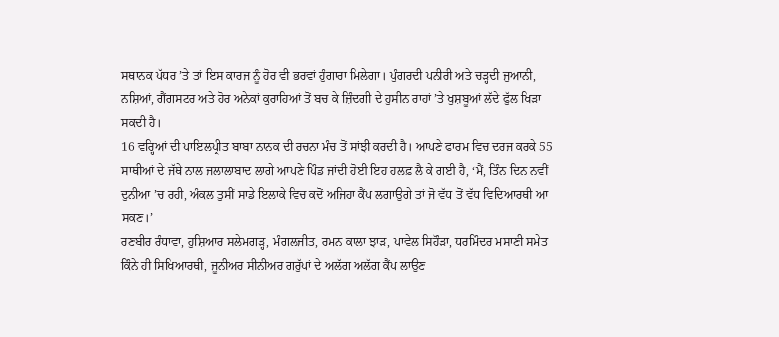ਸਥਾਨਕ ਪੱਧਰ ’ਤੇ ਤਾਂ ਇਸ ਕਾਰਜ ਨੂੰ ਹੋਰ ਵੀ ਭਰਵਾਂ ਹੁੰਗਾਰਾ ਮਿਲੇਗਾ। ਪੁੰਗਰਦੀ ਪਨੀਰੀ ਅਤੇ ਚੜ੍ਹਦੀ ਜੁਆਨੀ, ਨਸ਼ਿਆਂ, ਗੈਂਗਸਟਰ ਅਤੇ ਹੋਰ ਅਨੇਕਾਂ ਕੁਰਾਹਿਆਂ ਤੋਂ ਬਚ ਕੇ ਜ਼ਿੰਦਗੀ ਦੇ ਹੁਸੀਨ ਰਾਹਾਂ ’ਤੇ ਖੁਸ਼ਬੂਆਂ ਲੱਦੇ ਫੁੱਲ ਖਿੜਾ ਸਕਦੀ ਹੈ।
16 ਵਰ੍ਹਿਆਂ ਦੀ ਪਾਇਲਪ੍ਰੀਤ ਬਾਬਾ ਨਾਨਕ ਦੀ ਰਚਨਾ ਮੰਚ ਤੋਂ ਸਾਂਝੀ ਕਰਦੀ ਹੈ। ਆਪਣੇ ਫਾਰਮ ਵਿਚ ਦਰਜ ਕਰਕੇ 55 ਸਾਥੀਆਂ ਦੇ ਜੱਥੇ ਨਾਲ ਜਲਾਲਾਬਾਦ ਲਾਗੇ ਆਪਣੇ ਪਿੰਡ ਜਾਂਦੀ ਹੋਈ ਇਹ ਹਲਫ਼ ਲੈ ਕੇ ਗਈ ਹੈ, ‘ਮੈਂ, ਤਿੰਨ ਦਿਨ ਨਵੀਂ ਦੁਨੀਆ ’ਚ ਰਹੀ, ਅੰਕਲ ਤੁਸੀਂ ਸਾਡੇ ਇਲਾਕੇ ਵਿਚ ਕਦੋਂ ਅਜਿਹਾ ਕੈਂਪ ਲਗਾਉਗੇ ਤਾਂ ਜੋ ਵੱਧ ਤੋਂ ਵੱਧ ਵਿਦਿਆਰਥੀ ਆ ਸਕਣ।’
ਰਣਬੀਰ ਰੰਧਾਵਾ, ਹੁਸ਼ਿਆਰ ਸਲੇਮਗੜ੍ਹ, ਮੰਗਲਜੀਤ, ਰਮਨ ਕਾਲਾ ਝਾੜ, ਪਾਵੇਲ ਸਿਹੌੜਾ, ਧਰਮਿੰਦਰ ਮਸਾਣੀ ਸਮੇਤ ਕਿੰਨੇ ਹੀ ਸਿਖਿਆਰਥੀ, ਜੂਨੀਅਰ ਸੀਨੀਅਰ ਗਰੁੱਪਾਂ ਦੇ ਅਲੱਗ ਅਲੱਗ ਕੈਂਪ ਲਾਉਣ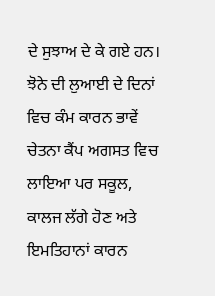ਦੇ ਸੁਝਾਅ ਦੇ ਕੇ ਗਏ ਹਨ। ਝੋਨੇ ਦੀ ਲੁਆਈ ਦੇ ਦਿਨਾਂ ਵਿਚ ਕੰਮ ਕਾਰਨ ਭਾਵੇਂ ਚੇਤਨਾ ਕੈਂਪ ਅਗਸਤ ਵਿਚ ਲਾਇਆ ਪਰ ਸਕੂਲ, ਕਾਲਜ ਲੱਗੇ ਹੋਣ ਅਤੇ ਇਮਤਿਹਾਨਾਂ ਕਾਰਨ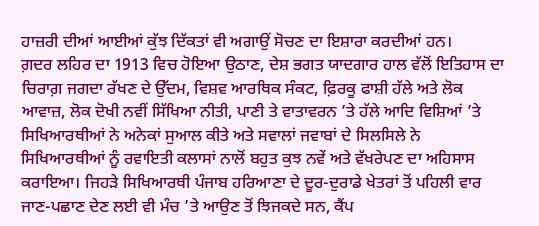ਹਾਜ਼ਰੀ ਦੀਆਂ ਆਈਆਂ ਕੁੱਝ ਦਿੱਕਤਾਂ ਵੀ ਅਗਾਉਂ ਸੋਚਣ ਦਾ ਇਸ਼ਾਰਾ ਕਰਦੀਆਂ ਹਨ।
ਗ਼ਦਰ ਲਹਿਰ ਦਾ 1913 ਵਿਚ ਹੋਇਆ ਉਠਾਣ, ਦੇਸ਼ ਭਗਤ ਯਾਦਗਾਰ ਹਾਲ ਵੱਲੋਂ ਇਤਿਹਾਸ ਦਾ ਚਿਰਾਗ਼ ਜਗਦਾ ਰੱਖਣ ਦੇ ਉੱਦਮ, ਵਿਸ਼ਵ ਆਰਥਿਕ ਸੰਕਟ, ਫ਼ਿਰਕੂ ਫਾਸ਼ੀ ਹੱਲੇ ਅਤੇ ਲੋਕ ਆਵਾਜ਼, ਲੋਕ ਦੋਖੀ ਨਵੀਂ ਸਿੱਖਿਆ ਨੀਤੀ, ਪਾਣੀ ਤੇ ਵਾਤਾਵਰਨ ’ਤੇ ਹੱਲੇ ਆਦਿ ਵਿਸ਼ਿਆਂ ’ਤੇ ਸਿਖਿਆਰਥੀਆਂ ਨੇ ਅਨੇਕਾਂ ਸੁਆਲ ਕੀਤੇ ਅਤੇ ਸਵਾਲਾਂ ਜਵਾਬਾਂ ਦੇ ਸਿਲਸਿਲੇ ਨੇ ਸਿਖਿਆਰਥੀਆਂ ਨੂੰ ਰਵਾਇਤੀ ਕਲਾਸਾਂ ਨਾਲੋਂ ਬਹੁਤ ਕੁਝ ਨਵੇਂ ਅਤੇ ਵੱਖਰੇਪਣ ਦਾ ਅਹਿਸਾਸ ਕਰਾਇਆ। ਜਿਹੜੇ ਸਿਖਿਆਰਥੀ ਪੰਜਾਬ ਹਰਿਆਣਾ ਦੇ ਦੂਰ-ਦੁਰਾਡੇ ਖੇਤਰਾਂ ਤੋਂ ਪਹਿਲੀ ਵਾਰ ਜਾਣ-ਪਛਾਣ ਦੇਣ ਲਈ ਵੀ ਮੰਚ ’ਤੇ ਆਉਣ ਤੋਂ ਝਿਜਕਦੇ ਸਨ, ਕੈਂਪ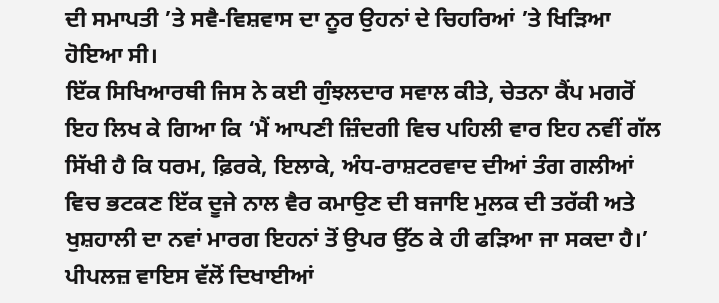ਦੀ ਸਮਾਪਤੀ ’ਤੇ ਸਵੈ-ਵਿਸ਼ਵਾਸ ਦਾ ਨੂਰ ਉਹਨਾਂ ਦੇ ਚਿਹਰਿਆਂ ’ਤੇ ਖਿੜਿਆ ਹੋਇਆ ਸੀ।
ਇੱਕ ਸਿਖਿਆਰਥੀ ਜਿਸ ਨੇ ਕਈ ਗੁੰਝਲਦਾਰ ਸਵਾਲ ਕੀਤੇ, ਚੇਤਨਾ ਕੈਂਪ ਮਗਰੋਂ ਇਹ ਲਿਖ ਕੇ ਗਿਆ ਕਿ ‘ਮੈਂ ਆਪਣੀ ਜ਼ਿੰਦਗੀ ਵਿਚ ਪਹਿਲੀ ਵਾਰ ਇਹ ਨਵੀਂ ਗੱਲ ਸਿੱਖੀ ਹੈ ਕਿ ਧਰਮ, ਫ਼ਿਰਕੇ, ਇਲਾਕੇ, ਅੰਧ-ਰਾਸ਼ਟਰਵਾਦ ਦੀਆਂ ਤੰਗ ਗਲੀਆਂ ਵਿਚ ਭਟਕਣ ਇੱਕ ਦੂਜੇ ਨਾਲ ਵੈਰ ਕਮਾਉਣ ਦੀ ਬਜਾਇ ਮੁਲਕ ਦੀ ਤਰੱਕੀ ਅਤੇ ਖੁਸ਼ਹਾਲੀ ਦਾ ਨਵਾਂ ਮਾਰਗ ਇਹਨਾਂ ਤੋਂ ਉਪਰ ਉੱਠ ਕੇ ਹੀ ਫੜਿਆ ਜਾ ਸਕਦਾ ਹੈ।’
ਪੀਪਲਜ਼ ਵਾਇਸ ਵੱਲੋਂ ਦਿਖਾਈਆਂ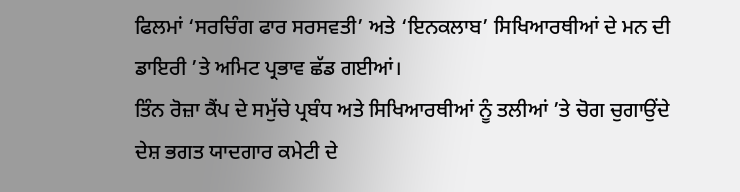ਫਿਲਮਾਂ ‘ਸਰਚਿੰਗ ਫਾਰ ਸਰਸਵਤੀ’ ਅਤੇ ‘ਇਨਕਲਾਬ’ ਸਿਖਿਆਰਥੀਆਂ ਦੇ ਮਨ ਦੀ ਡਾਇਰੀ ’ਤੇ ਅਮਿਟ ਪ੍ਰਭਾਵ ਛੱਡ ਗਈਆਂ।
ਤਿੰਨ ਰੋਜ਼ਾ ਕੈਂਪ ਦੇ ਸਮੁੱਚੇ ਪ੍ਰਬੰਧ ਅਤੇ ਸਿਖਿਆਰਥੀਆਂ ਨੂੰ ਤਲੀਆਂ ’ਤੇ ਚੋਗ ਚੁਗਾਉਂਦੇ ਦੇਸ਼ ਭਗਤ ਯਾਦਗਾਰ ਕਮੇਟੀ ਦੇ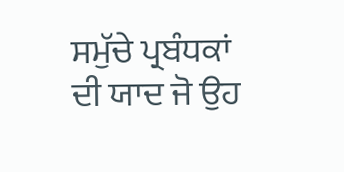ਸਮੁੱਚੇ ਪ੍ਰਬੰਧਕਾਂ ਦੀ ਯਾਦ ਜੋ ਉਹ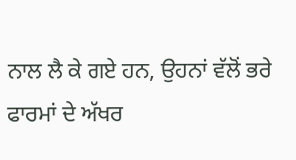ਨਾਲ ਲੈ ਕੇ ਗਏ ਹਨ, ਉਹਨਾਂ ਵੱਲੋਂ ਭਰੇ ਫਾਰਮਾਂ ਦੇ ਅੱਖਰ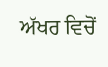ਅੱਖਰ ਵਿਚੋਂ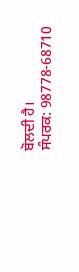ਬੋਲਦੀ ਹੈ।
ਸੰਪਰਕ: 98778-68710